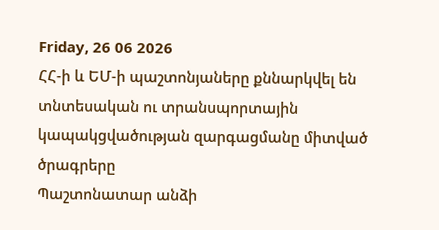Friday, 26 06 2026
ՀՀ-ի և ԵՄ-ի պաշտոնյաները քննարկվել են տնտեսական ու տրանսպորտային կապակցվածության զարգացմանը միտված ծրագրերը
Պաշտոնատար անձի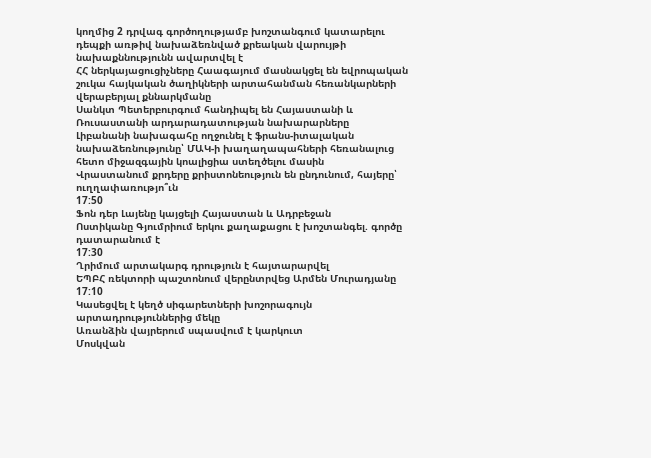կողմից 2 դրվագ գործողությամբ խոշտանգում կատարելու դեպքի առթիվ նախաձեռնված քրեական վարույթի նախաքննությունն ավարտվել է
ՀՀ ներկայացուցիչները Հաագայում մասնակցել են եվրոպական շուկա հայկական ծաղիկների արտահանման հեռանկարների վերաբերյալ քննարկմանը
Սանկտ Պետերբուրգում հանդիպել են Հայաստանի և Ռուսաստանի արդարադատության նախարարները
Լիբանանի նախագահը ողջունել է ֆրանս-իտալական նախաձեռնությունը՝ ՄԱԿ-ի խաղաղապահների հեռանալուց հետո միջազգային կոալիցիա ստեղծելու մասին
Վրաստանում քրդերը քրիստոնեություն են ընդունում, հայերը՝ ուղղափառությո՞ւն
17:50
Ֆոն դեր Լայենը կայցելի Հայաստան և Ադրբեջան
Ոստիկանը Գյումրիում երկու քաղաքացու է խոշտանգել. գործը դատարանում է
17:30
Ղրիմում արտակարգ դրություն է հայտարարվել
ԵՊԲՀ ռեկտորի պաշտոնում վերընտրվեց Արմեն Մուրադյանը
17:10
Կասեցվել է կեղծ սիգարետների խոշորագույն արտադրություններից մեկը
Առանձին վայրերում սպասվում է կարկուտ
Մոսկվան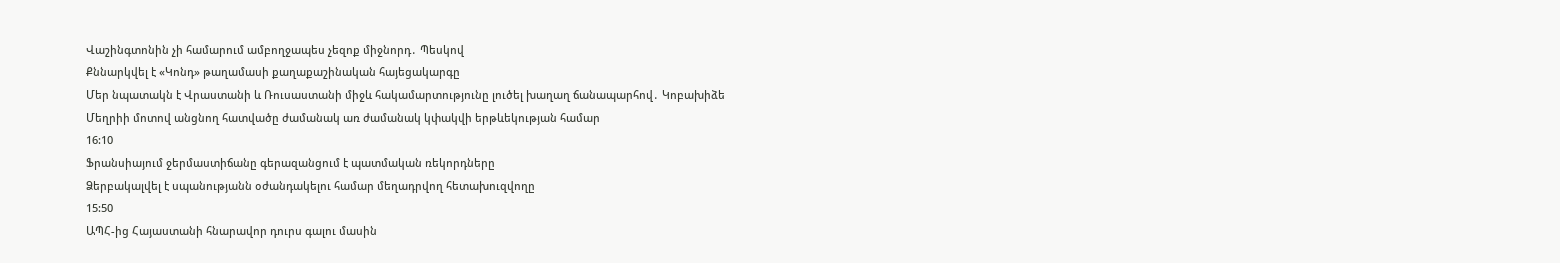Վաշինգտոնին չի համարում ամբողջապես չեզոք միջնորդ․ Պեսկով
Քննարկվել է «Կոնդ» թաղամասի քաղաքաշինական հայեցակարգը
Մեր նպատակն է Վրաստանի և Ռուսաստանի միջև հակամարտությունը լուծել խաղաղ ճանապարհով․ Կոբախիձե
Մեղրիի մոտով անցնող հատվածը ժամանակ առ ժամանակ կփակվի երթևեկության համար
16:10
Ֆրանսիայում ջերմաստիճանը գերազանցում է պատմական ռեկորդները
Ձերբակալվել է սպանությանն օժանդակելու համար մեղադրվող հետախուզվողը
15:50
ԱՊՀ-ից Հայաստանի հնարավոր դուրս գալու մասին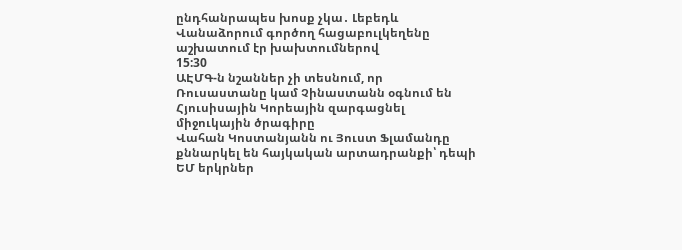ընդհանրապես խոսք չկա․ Լեբեդև
Վանաձորում գործող հացաբուլկեղենը աշխատում էր խախտումներով
15:30
ԱԷՄԳ-ն նշաններ չի տեսնում, որ Ռուսաստանը կամ Չինաստանն օգնում են Հյուսիսային Կորեային զարգացնել միջուկային ծրագիրը
Վահան Կոստանյանն ու Յուստ Ֆլամանդը քննարկել են հայկական արտադրանքի՝ դեպի ԵՄ երկրներ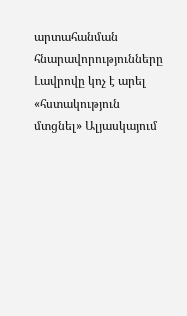արտահանման հնարավորությունները
Լավրովը կոչ է արել «հստակություն մտցնել» Ալյասկայում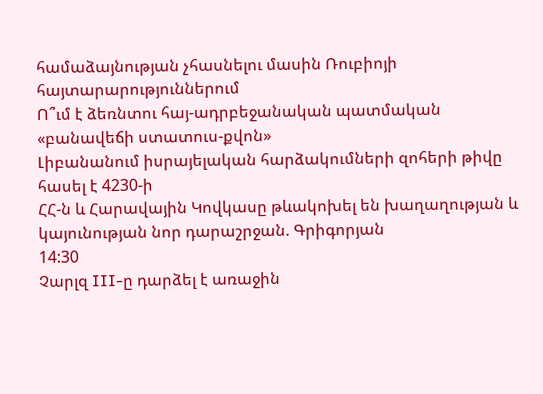համաձայնության չհասնելու մասին Ռուբիոյի հայտարարություններում
Ո՞ւմ է ձեռնտու հայ-ադրբեջանական պատմական «բանավեճի ստատուս-քվոն»
Լիբանանում իսրայելական հարձակումների զոհերի թիվը հասել է 4230-ի
ՀՀ-ն և Հարավային Կովկասը թևակոխել են խաղաղության և կայունության նոր դարաշրջան. Գրիգորյան
14:30
Չարլզ III-ը դարձել է առաջին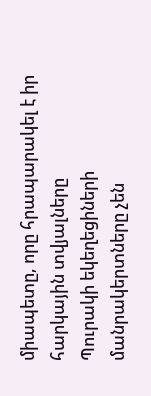միապետը, որը հրապարակել է իր հարկային տվյալները
Պուրակի եկեղեցիների մանրակերտները չեն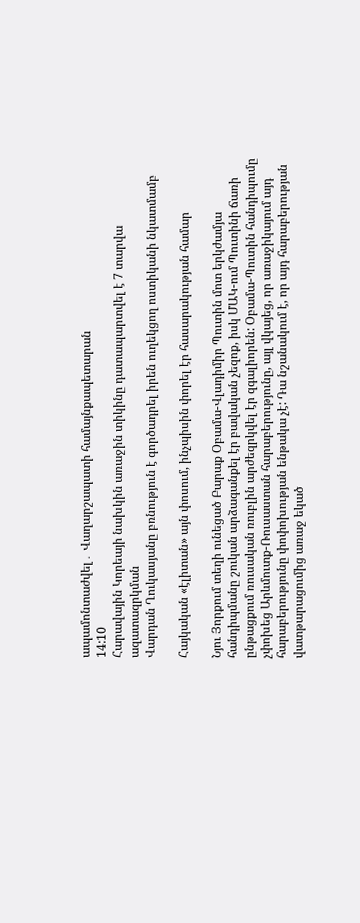ապամոնտաժվել․ Վաղարշապատի համայնքապետարան
14:10
Հարավային Կորեայի նախկին առաջին տիկինը դատապարտվել է 7 տարվա ազատազրկման
Վարդան Ղուկասյանը բռնություն է գործադրել իրեն ուղեկցող ոստիկանի նկատմամբ

Հայկական «էլիտան» այն փոսում, ինչպիսին փորել էր հասարակության համար

Նյու Յորքում տեղի ունեցած Բարաք Օբամա-Վլադիմիր Պուտին մոտ երկժամյա հանդիպմանը շուկան արձագանքել էր բավական չեզոք, իսկ ՄԱԿ-ում Պուտինի ճառի ընթացքում ռուսական ռուբլին արժեզրկվել էր զգալիորեն: Օբամա-Պուտին հանդիպումը չփոխեց Արևմուտք-Ռուսաստան հարաբերությունը, այլ վկայեց, որ առաջիկայում այդ հարաբերությունը փոփոխության ենթակա չէ: Դա նշանակում է, որ այդ հարաբերության վատթարացումից առաջ եկած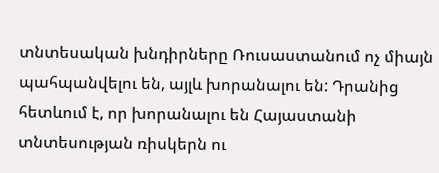տնտեսական խնդիրները Ռուսաստանում ոչ միայն պահպանվելու են, այլև խորանալու են: Դրանից հետևում է, որ խորանալու են Հայաստանի տնտեսության ռիսկերն ու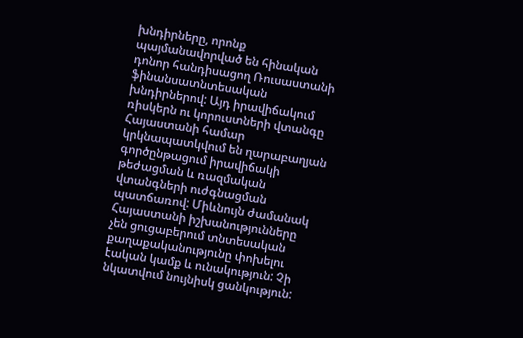խնդիրները, որոնք պայմանավորված են հինական դոնոր հանդիսացող Ռուսաստանի ֆինանսատնտեսական խնդիրներով: Այդ իրավիճակում ռիսկերն ու կորուստների վտանգը Հայաստանի համար կրկնապատկվում են ղարաբաղյան գործընթացում իրավիճակի թեժացման և ռազմական վտանգների ուժգնացման պատճառով: Միևնույն ժամանակ Հայաստանի իշխանությունները չեն ցուցաբերում տնտեսական քաղաքականությունը փոխելու էական կամք և ունակություն: Չի նկատվում նույնիսկ ցանկություն: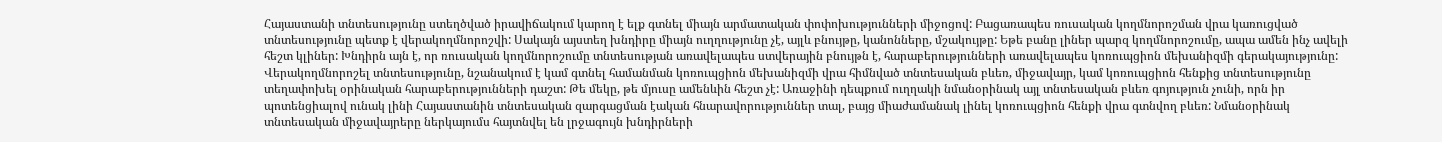Հայաստանի տնտեսությունը ստեղծված իրավիճակում կարող է ելք գտնել միայն արմատական փոփոխությունների միջոցով: Բացառապես ռուսական կողմնորոշման վրա կառուցված տնտեսությունը պետք է վերակողմնորոշվի: Սակայն այստեղ խնդիրը միայն ուղղությունը չէ, այլև բնույթը, կանոնները, մշակույթը: Եթե բանը լիներ պարզ կողմնորոշումը, ապա ամեն ինչ ավելի հեշտ կլիներ: Խնդիրն այն է, որ ռուսական կողմնորոշումը տնտեսության առավելապես ստվերային բնույթն է, հարաբերությունների առավելապես կոռուպցիոն մեխանիզմի գերակայությունը: Վերակողմնորոշել տնտեսությունը, նշանակում է կամ գտնել համանման կոռուպցիոն մեխանիզմի վրա հիմնված տնտեսական բևեռ, միջավայր, կամ կոռուպցիոն հենքից տնտեսությունը տեղափոխել օրինական հարաբերությունների դաշտ: Թե մեկը, թե մյուսը ամենևին հեշտ չէ: Առաջինի դեպքում ուղղակի նմանօրինակ այլ տնտեսական բևեռ գոյություն չունի, որն իր պոտենցիալով ունակ լինի Հայաստանին տնտեսական զարգացման էական հնարավորություններ տալ, բայց միաժամանակ լինել կոռուպցիոն հենքի վրա գտնվող բևեռ: Նմանօրինակ տնտեսական միջավայրերը ներկայումս հայտնվել են լրջագույն խնդիրների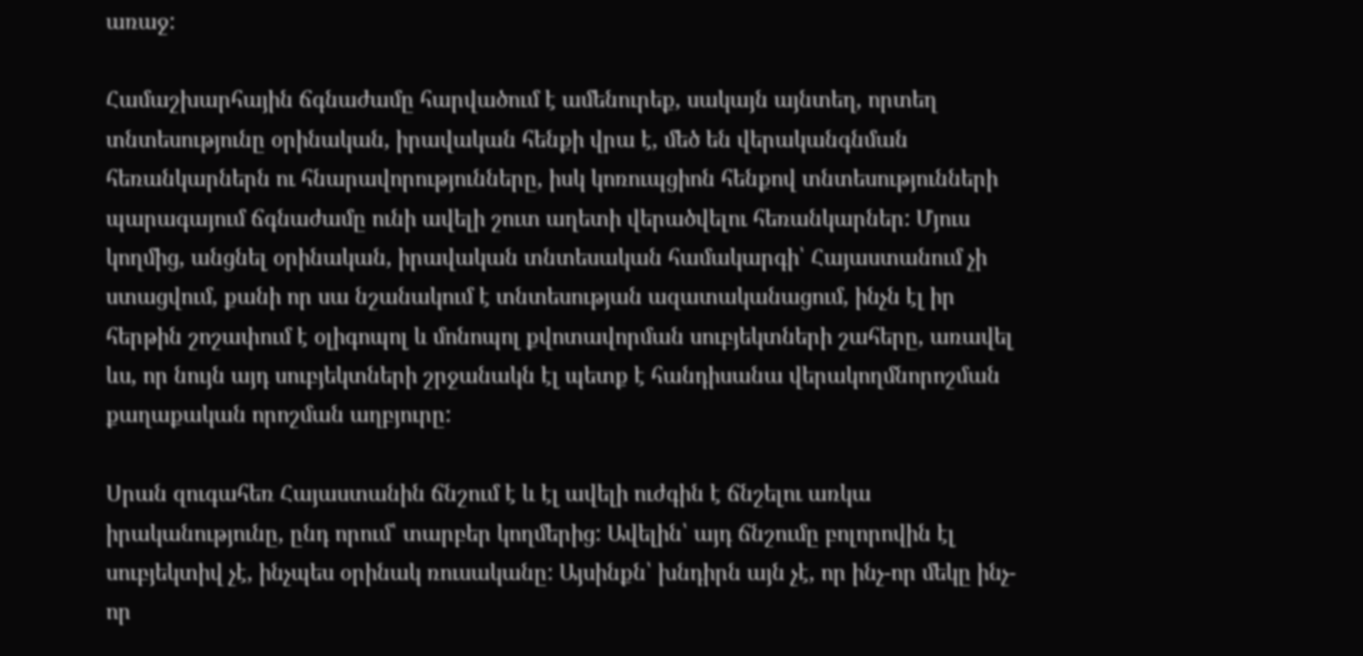առաջ:

Համաշխարհային ճգնաժամը հարվածում է ամենուրեք, սակայն այնտեղ, որտեղ տնտեսությունը օրինական, իրավական հենքի վրա է, մեծ են վերականգնման հեռանկարներն ու հնարավորությունները, իսկ կոռուպցիոն հենքով տնտեսությունների պարագայում ճգնաժամը ունի ավելի շուտ աղետի վերածվելու հեռանկարներ: Մյուս կողմից, անցնել օրինական, իրավական տնտեսական համակարգի՝ Հայաստանում չի ստացվում, քանի որ սա նշանակում է տնտեսության ազատականացում, ինչն էլ իր հերթին շոշափում է օլիգոպոլ և մոնոպոլ քվոտավորման սուբյեկտների շահերը, առավել ևս, որ նույն այդ սուբյեկտների շրջանակն էլ պետք է հանդիսանա վերակողմնորոշման քաղաքական որոշման աղբյուրը:

Սրան զուգահեռ Հայաստանին ճնշում է և էլ ավելի ուժգին է ճնշելու առկա իրականությունը, ընդ որում՝ տարբեր կողմերից: Ավելին՝ այդ ճնշումը բոլորովին էլ սուբյեկտիվ չէ, ինչպես օրինակ ռուսականը: Այսինքն՝ խնդիրն այն չէ, որ ինչ-որ մեկը ինչ-որ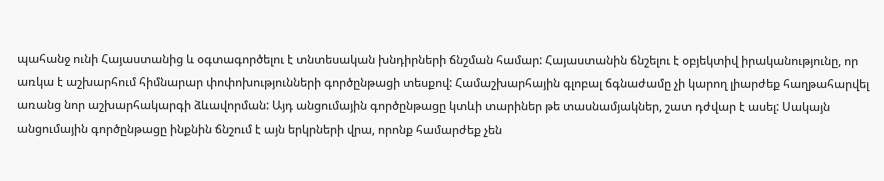պահանջ ունի Հայաստանից և օգտագործելու է տնտեսական խնդիրների ճնշման համար: Հայաստանին ճնշելու է օբյեկտիվ իրականությունը, որ առկա է աշխարհում հիմնարար փոփոխությունների գործընթացի տեսքով: Համաշխարհային գլոբալ ճգնաժամը չի կարող լիարժեք հաղթահարվել առանց նոր աշխարհակարգի ձևավորման: Այդ անցումային գործընթացը կտևի տարիներ թե տասնամյակներ, շատ դժվար է ասել: Սակայն անցումային գործընթացը ինքնին ճնշում է այն երկրների վրա, որոնք համարժեք չեն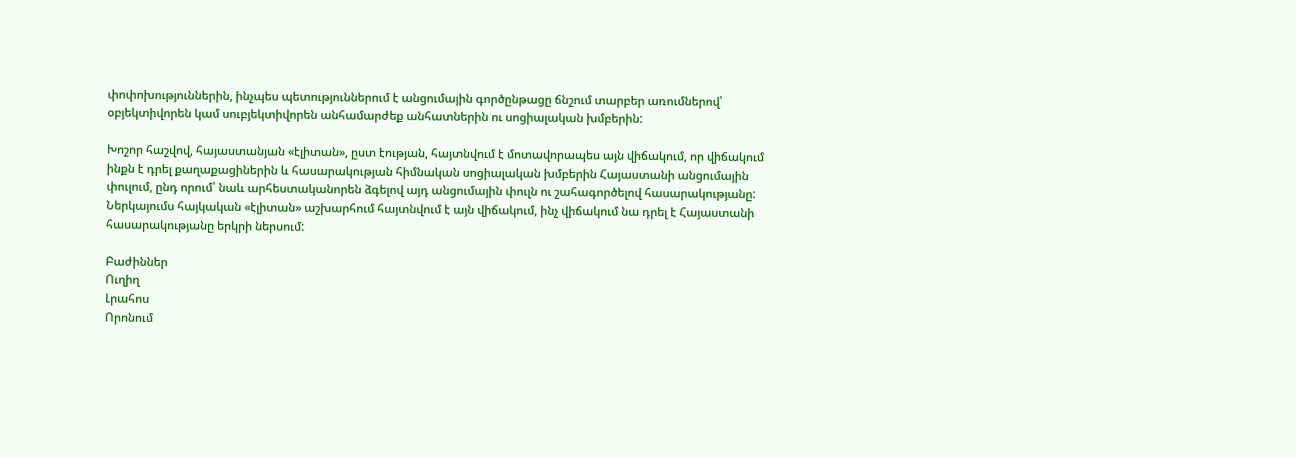փոփոխություններին, ինչպես պետություններում է անցումային գործընթացը ճնշում տարբեր առումներով՝ օբյեկտիվորեն կամ սուբյեկտիվորեն անհամարժեք անհատներին ու սոցիալական խմբերին:

Խոշոր հաշվով, հայաստանյան «էլիտան», ըստ էության, հայտնվում է մոտավորապես այն վիճակում, որ վիճակում ինքն է դրել քաղաքացիներին և հասարակության հիմնական սոցիալական խմբերին Հայաստանի անցումային փուլում, ընդ որում՝ նաև արհեստականորեն ձգելով այդ անցումային փուլն ու շահագործելով հասարակությանը: Ներկայումս հայկական «էլիտան» աշխարհում հայտնվում է այն վիճակում, ինչ վիճակում նա դրել է Հայաստանի հասարակությանը երկրի ներսում:

Բաժիններ
Ուղիղ
Լրահոս
Որոնում